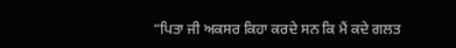“ਪਿਤਾ ਜੀ ਅਕਸਰ ਕਿਹਾ ਕਰਦੇ ਸਨ ਕਿ ਮੈਂ ਕਦੇ ਗਲਤ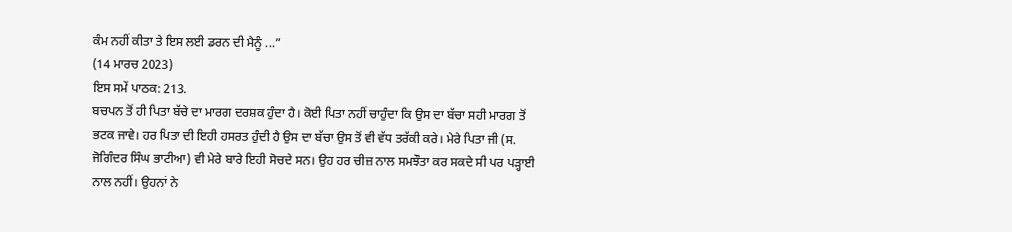ਕੰਮ ਨਹੀਂ ਕੀਤਾ ਤੇ ਇਸ ਲਈ ਡਰਨ ਦੀ ਮੈਨੂੰ ...”
(14 ਮਾਰਚ 2023)
ਇਸ ਸਮੇਂ ਪਾਠਕ: 213.
ਬਚਪਨ ਤੋਂ ਹੀ ਪਿਤਾ ਬੱਚੇ ਦਾ ਮਾਰਗ ਦਰਸ਼ਕ ਹੁੰਦਾ ਹੈ। ਕੋਈ ਪਿਤਾ ਨਹੀਂ ਚਾਹੁੰਦਾ ਕਿ ਉਸ ਦਾ ਬੱਚਾ ਸਹੀ ਮਾਰਗ ਤੋਂ ਭਟਕ ਜਾਵੇ। ਹਰ ਪਿਤਾ ਦੀ ਇਹੀ ਹਸਰਤ ਹੁੰਦੀ ਹੈ ਉਸ ਦਾ ਬੱਚਾ ਉਸ ਤੋਂ ਵੀ ਵੱਧ ਤਰੱਕੀ ਕਰੇ। ਮੇਰੇ ਪਿਤਾ ਜੀ (ਸ. ਜੋਗਿੰਦਰ ਸਿੰਘ ਭਾਟੀਆ) ਵੀ ਮੇਰੇ ਬਾਰੇ ਇਹੀ ਸੋਚਦੇ ਸਨ। ਉਹ ਹਰ ਚੀਜ਼ ਨਾਲ ਸਮਝੌਤਾ ਕਰ ਸਕਦੇ ਸੀ ਪਰ ਪੜ੍ਹਾਈ ਨਾਲ ਨਹੀਂ। ਉਹਨਾਂ ਨੇ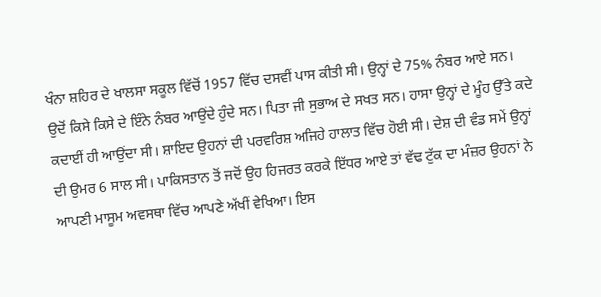ਖੰਨਾ ਸ਼ਹਿਰ ਦੇ ਖਾਲਸਾ ਸਕੂਲ ਵਿੱਚੋਂ 1957 ਵਿੱਚ ਦਸਵੀਂ ਪਾਸ ਕੀਤੀ ਸੀ। ਉਨ੍ਹਾਂ ਦੇ 75% ਨੰਬਰ ਆਏ ਸਨ। ਉਦੋਂ ਕਿਸੇ ਕਿਸੇ ਦੇ ਇੰਨੇ ਨੰਬਰ ਆਉਂਦੇ ਹੁੰਦੇ ਸਨ। ਪਿਤਾ ਜੀ ਸੁਭਾਅ ਦੇ ਸਖਤ ਸਨ। ਹਾਸਾ ਉਨ੍ਹਾਂ ਦੇ ਮੂੰਹ ਉੱਤੇ ਕਦੇ ਕਦਾਈਂ ਹੀ ਆਉਂਦਾ ਸੀ। ਸ਼ਾਇਦ ਉਹਨਾਂ ਦੀ ਪਰਵਰਿਸ਼ ਅਜਿਹੇ ਹਾਲਾਤ ਵਿੱਚ ਹੋਈ ਸੀ। ਦੇਸ਼ ਦੀ ਵੰਡ ਸਮੇਂ ਉਨ੍ਹਾਂ ਦੀ ਉਮਰ 6 ਸਾਲ ਸੀ। ਪਾਕਿਸਤਾਨ ਤੋਂ ਜਦੋਂ ਉਹ ਹਿਜਰਤ ਕਰਕੇ ਇੱਧਰ ਆਏ ਤਾਂ ਵੱਢ ਟੁੱਕ ਦਾ ਮੰਜ਼ਰ ਉਹਨਾਂ ਨੇ ਆਪਣੀ ਮਾਸੂਮ ਅਵਸਥਾ ਵਿੱਚ ਆਪਣੇ ਅੱਖੀਂ ਵੇਖਿਆ। ਇਸ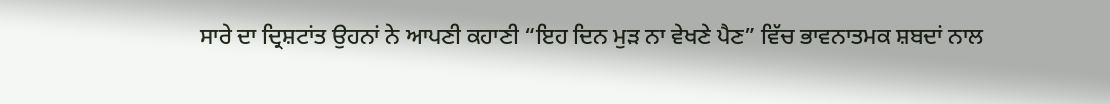ਸਾਰੇ ਦਾ ਦ੍ਰਿਸ਼ਟਾਂਤ ਉਹਨਾਂ ਨੇ ਆਪਣੀ ਕਹਾਣੀ “ਇਹ ਦਿਨ ਮੁੜ ਨਾ ਵੇਖਣੇ ਪੈਣ” ਵਿੱਚ ਭਾਵਨਾਤਮਕ ਸ਼ਬਦਾਂ ਨਾਲ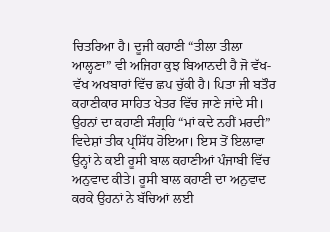ਚਿਤਰਿਆ ਹੈ। ਦੂਜੀ ਕਹਾਣੀ “ਤੀਲਾ ਤੀਲਾ ਆਲ੍ਹਣਾ” ਵੀ ਅਜਿਹਾ ਕੁਝ ਬਿਆਨਦੀ ਹੈ ਜੋ ਵੱਖ-ਵੱਖ ਅਖਬਾਰਾਂ ਵਿੱਚ ਛਪ ਚੁੱਕੀ ਹੈ। ਪਿਤਾ ਜੀ ਬਤੌਰ ਕਹਾਣੀਕਾਰ ਸਾਹਿਤ ਖੇਤਰ ਵਿੱਚ ਜਾਣੇ ਜਾਂਦੇ ਸੀ। ਉਹਨਾਂ ਦਾ ਕਹਾਣੀ ਸੰਗ੍ਰਹਿ “ਮਾਂ ਕਦੇ ਨਹੀਂ ਮਰਦੀ” ਵਿਦੇਸ਼ਾਂ ਤੀਕ ਪ੍ਰਸਿੱਧ ਹੋਇਆ। ਇਸ ਤੋਂ ਇਲਾਵਾ ਉਨ੍ਹਾਂ ਨੇ ਕਈ ਰੂਸੀ ਬਾਲ ਕਹਾਣੀਆਂ ਪੰਜਾਬੀ ਵਿੱਚ ਅਨੁਵਾਦ ਕੀਤੇ। ਰੂਸੀ ਬਾਲ ਕਹਾਣੀ ਦਾ ਅਨੁਵਾਦ ਕਰਕੇ ਉਹਨਾਂ ਨੇ ਬੱਚਿਆਂ ਲਈ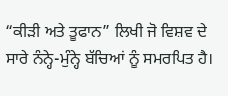“ਕੀੜੀ ਅਤੇ ਤੂਫਾਨ” ਲਿਖੀ ਜੋ ਵਿਸ਼ਵ ਦੇ ਸਾਰੇ ਨੰਨ੍ਹੇ-ਮੁੰਨ੍ਹੇ ਬੱਚਿਆਂ ਨੂੰ ਸਮਰਪਿਤ ਹੈ।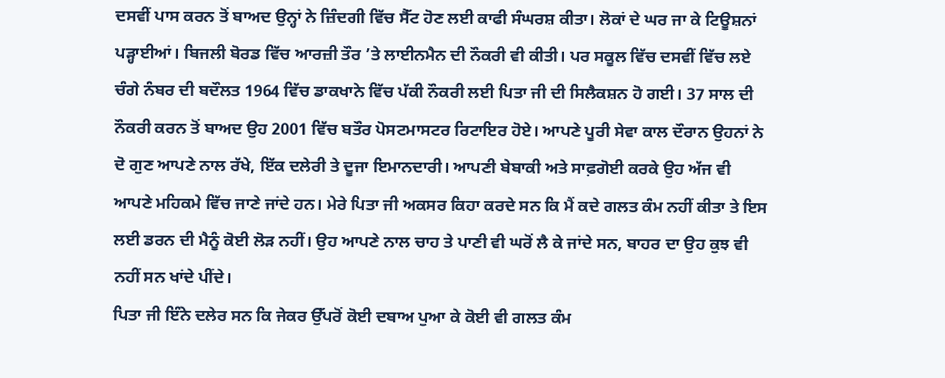ਦਸਵੀਂ ਪਾਸ ਕਰਨ ਤੋਂ ਬਾਅਦ ਉਨ੍ਹਾਂ ਨੇ ਜ਼ਿੰਦਗੀ ਵਿੱਚ ਸੈੱਟ ਹੋਣ ਲਈ ਕਾਫੀ ਸੰਘਰਸ਼ ਕੀਤਾ। ਲੋਕਾਂ ਦੇ ਘਰ ਜਾ ਕੇ ਟਿਊਸ਼ਨਾਂ ਪੜ੍ਹਾਈਆਂ। ਬਿਜਲੀ ਬੋਰਡ ਵਿੱਚ ਆਰਜ਼ੀ ਤੌਰ ’ਤੇ ਲਾਈਨਮੈਨ ਦੀ ਨੌਕਰੀ ਵੀ ਕੀਤੀ। ਪਰ ਸਕੂਲ ਵਿੱਚ ਦਸਵੀਂ ਵਿੱਚ ਲਏ ਚੰਗੇ ਨੰਬਰ ਦੀ ਬਦੌਲਤ 1964 ਵਿੱਚ ਡਾਕਖਾਨੇ ਵਿੱਚ ਪੱਕੀ ਨੌਕਰੀ ਲਈ ਪਿਤਾ ਜੀ ਦੀ ਸਿਲੈਕਸ਼ਨ ਹੋ ਗਈ। 37 ਸਾਲ ਦੀ ਨੌਕਰੀ ਕਰਨ ਤੋਂ ਬਾਅਦ ਉਹ 2001 ਵਿੱਚ ਬਤੌਰ ਪੋਸਟਮਾਸਟਰ ਰਿਟਾਇਰ ਹੋਏ। ਆਪਣੇ ਪੂਰੀ ਸੇਵਾ ਕਾਲ ਦੌਰਾਨ ਉਹਨਾਂ ਨੇ ਦੋ ਗੁਣ ਆਪਣੇ ਨਾਲ ਰੱਖੇ, ਇੱਕ ਦਲੇਰੀ ਤੇ ਦੂਜਾ ਇਮਾਨਦਾਰੀ। ਆਪਣੀ ਬੇਬਾਕੀ ਅਤੇ ਸਾਫ਼ਗੋਈ ਕਰਕੇ ਉਹ ਅੱਜ ਵੀ ਆਪਣੇ ਮਹਿਕਮੇ ਵਿੱਚ ਜਾਣੇ ਜਾਂਦੇ ਹਨ। ਮੇਰੇ ਪਿਤਾ ਜੀ ਅਕਸਰ ਕਿਹਾ ਕਰਦੇ ਸਨ ਕਿ ਮੈਂ ਕਦੇ ਗਲਤ ਕੰਮ ਨਹੀਂ ਕੀਤਾ ਤੇ ਇਸ ਲਈ ਡਰਨ ਦੀ ਮੈਨੂੰ ਕੋਈ ਲੋੜ ਨਹੀਂ। ਉਹ ਆਪਣੇ ਨਾਲ ਚਾਹ ਤੇ ਪਾਣੀ ਵੀ ਘਰੋਂ ਲੈ ਕੇ ਜਾਂਦੇ ਸਨ, ਬਾਹਰ ਦਾ ਉਹ ਕੁਝ ਵੀ ਨਹੀਂ ਸਨ ਖਾਂਦੇ ਪੀਂਦੇ।
ਪਿਤਾ ਜੀ ਇੰਨੇ ਦਲੇਰ ਸਨ ਕਿ ਜੇਕਰ ਉੱਪਰੋਂ ਕੋਈ ਦਬਾਅ ਪੁਆ ਕੇ ਕੋਈ ਵੀ ਗਲਤ ਕੰਮ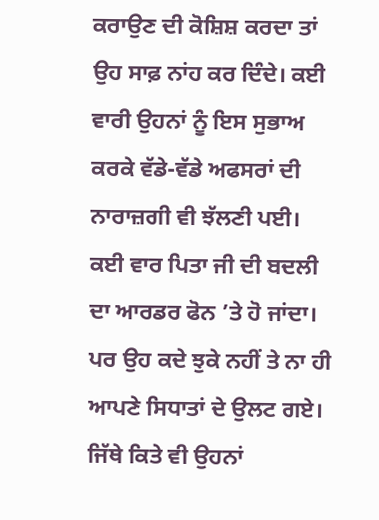ਕਰਾਉਣ ਦੀ ਕੋਸ਼ਿਸ਼ ਕਰਦਾ ਤਾਂ ਉਹ ਸਾਫ਼ ਨਾਂਹ ਕਰ ਦਿੰਦੇ। ਕਈ ਵਾਰੀ ਉਹਨਾਂ ਨੂੰ ਇਸ ਸੁਭਾਅ ਕਰਕੇ ਵੱਡੇ-ਵੱਡੇ ਅਫਸਰਾਂ ਦੀ ਨਾਰਾਜ਼ਗੀ ਵੀ ਝੱਲਣੀ ਪਈ। ਕਈ ਵਾਰ ਪਿਤਾ ਜੀ ਦੀ ਬਦਲੀ ਦਾ ਆਰਡਰ ਫੋਨ ’ਤੇ ਹੋ ਜਾਂਦਾ। ਪਰ ਉਹ ਕਦੇ ਝੁਕੇ ਨਹੀਂ ਤੇ ਨਾ ਹੀ ਆਪਣੇ ਸਿਧਾਤਾਂ ਦੇ ਉਲਟ ਗਏ। ਜਿੱਥੇ ਕਿਤੇ ਵੀ ਉਹਨਾਂ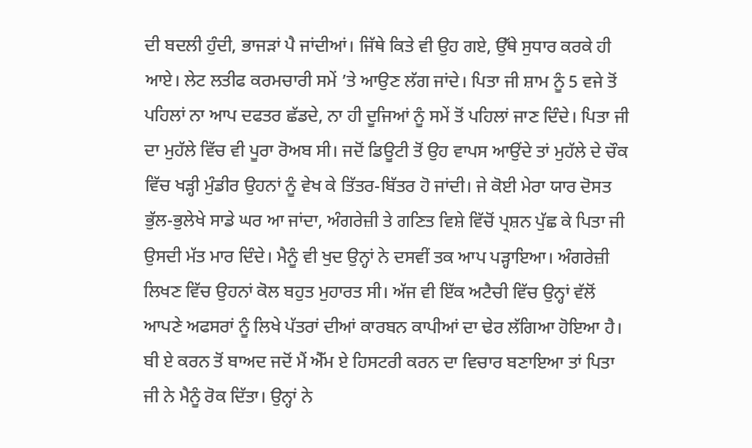ਦੀ ਬਦਲੀ ਹੁੰਦੀ, ਭਾਜੜਾਂ ਪੈ ਜਾਂਦੀਆਂ। ਜਿੱਥੇ ਕਿਤੇ ਵੀ ਉਹ ਗਏ, ਉੱਥੇ ਸੁਧਾਰ ਕਰਕੇ ਹੀ ਆਏ। ਲੇਟ ਲਤੀਫ ਕਰਮਚਾਰੀ ਸਮੇਂ ’ਤੇ ਆਉਣ ਲੱਗ ਜਾਂਦੇ। ਪਿਤਾ ਜੀ ਸ਼ਾਮ ਨੂੰ 5 ਵਜੇ ਤੋਂ ਪਹਿਲਾਂ ਨਾ ਆਪ ਦਫਤਰ ਛੱਡਦੇ, ਨਾ ਹੀ ਦੂਜਿਆਂ ਨੂੰ ਸਮੇਂ ਤੋਂ ਪਹਿਲਾਂ ਜਾਣ ਦਿੰਦੇ। ਪਿਤਾ ਜੀ ਦਾ ਮੁਹੱਲੇ ਵਿੱਚ ਵੀ ਪੂਰਾ ਰੋਅਬ ਸੀ। ਜਦੋਂ ਡਿਊਟੀ ਤੋਂ ਉਹ ਵਾਪਸ ਆਉਂਦੇ ਤਾਂ ਮੁਹੱਲੇ ਦੇ ਚੌਕ ਵਿੱਚ ਖੜ੍ਹੀ ਮੁੰਡੀਰ ਉਹਨਾਂ ਨੂੰ ਵੇਖ ਕੇ ਤਿੱਤਰ-ਬਿੱਤਰ ਹੋ ਜਾਂਦੀ। ਜੇ ਕੋਈ ਮੇਰਾ ਯਾਰ ਦੋਸਤ ਭੁੱਲ-ਭੁਲੇਖੇ ਸਾਡੇ ਘਰ ਆ ਜਾਂਦਾ, ਅੰਗਰੇਜ਼ੀ ਤੇ ਗਣਿਤ ਵਿਸ਼ੇ ਵਿੱਚੋਂ ਪ੍ਰਸ਼ਨ ਪੁੱਛ ਕੇ ਪਿਤਾ ਜੀ ਉਸਦੀ ਮੱਤ ਮਾਰ ਦਿੰਦੇ। ਮੈਨੂੰ ਵੀ ਖੁਦ ਉਨ੍ਹਾਂ ਨੇ ਦਸਵੀਂ ਤਕ ਆਪ ਪੜ੍ਹਾਇਆ। ਅੰਗਰੇਜ਼ੀ ਲਿਖਣ ਵਿੱਚ ਉਹਨਾਂ ਕੋਲ ਬਹੁਤ ਮੁਹਾਰਤ ਸੀ। ਅੱਜ ਵੀ ਇੱਕ ਅਟੈਚੀ ਵਿੱਚ ਉਨ੍ਹਾਂ ਵੱਲੋਂ ਆਪਣੇ ਅਫਸਰਾਂ ਨੂੰ ਲਿਖੇ ਪੱਤਰਾਂ ਦੀਆਂ ਕਾਰਬਨ ਕਾਪੀਆਂ ਦਾ ਢੇਰ ਲੱਗਿਆ ਹੋਇਆ ਹੈ। ਬੀ ਏ ਕਰਨ ਤੋਂ ਬਾਅਦ ਜਦੋਂ ਮੈਂ ਐੱਮ ਏ ਹਿਸਟਰੀ ਕਰਨ ਦਾ ਵਿਚਾਰ ਬਣਾਇਆ ਤਾਂ ਪਿਤਾ ਜੀ ਨੇ ਮੈਨੂੰ ਰੋਕ ਦਿੱਤਾ। ਉਨ੍ਹਾਂ ਨੇ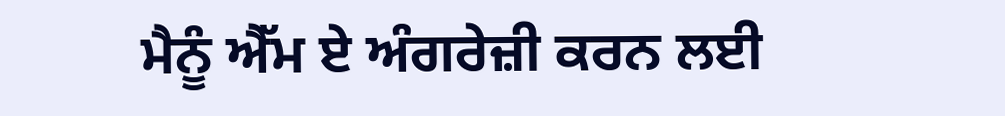ਮੈਨੂੰ ਐੱਮ ਏ ਅੰਗਰੇਜ਼ੀ ਕਰਨ ਲਈ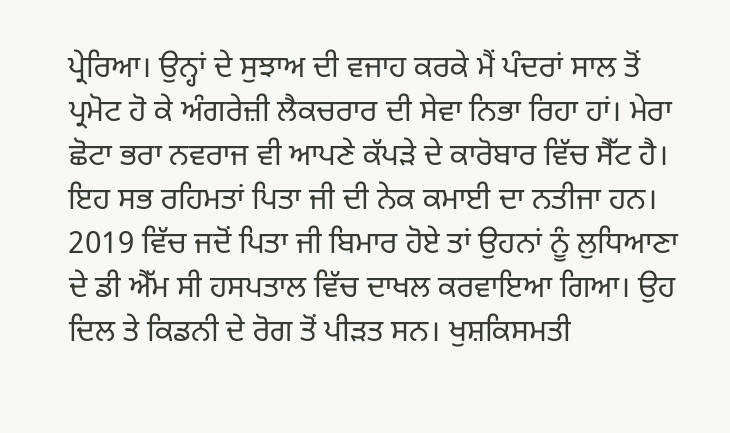ਪ੍ਰੇਰਿਆ। ਉਨ੍ਹਾਂ ਦੇ ਸੁਝਾਅ ਦੀ ਵਜਾਹ ਕਰਕੇ ਮੈਂ ਪੰਦਰਾਂ ਸਾਲ ਤੋਂ ਪ੍ਰਮੋਟ ਹੋ ਕੇ ਅੰਗਰੇਜ਼ੀ ਲੈਕਚਰਾਰ ਦੀ ਸੇਵਾ ਨਿਭਾ ਰਿਹਾ ਹਾਂ। ਮੇਰਾ ਛੋਟਾ ਭਰਾ ਨਵਰਾਜ ਵੀ ਆਪਣੇ ਕੱਪੜੇ ਦੇ ਕਾਰੋਬਾਰ ਵਿੱਚ ਸੈੱਟ ਹੈ। ਇਹ ਸਭ ਰਹਿਮਤਾਂ ਪਿਤਾ ਜੀ ਦੀ ਨੇਕ ਕਮਾਈ ਦਾ ਨਤੀਜਾ ਹਨ।
2019 ਵਿੱਚ ਜਦੋਂ ਪਿਤਾ ਜੀ ਬਿਮਾਰ ਹੋਏ ਤਾਂ ਉਹਨਾਂ ਨੂੰ ਲੁਧਿਆਣਾ ਦੇ ਡੀ ਐੱਮ ਸੀ ਹਸਪਤਾਲ ਵਿੱਚ ਦਾਖਲ ਕਰਵਾਇਆ ਗਿਆ। ਉਹ ਦਿਲ ਤੇ ਕਿਡਨੀ ਦੇ ਰੋਗ ਤੋਂ ਪੀੜਤ ਸਨ। ਖੁਸ਼ਕਿਸਮਤੀ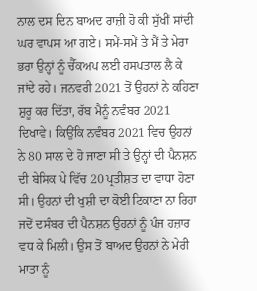ਨਾਲ ਦਸ ਦਿਨ ਬਾਅਦ ਰਾਜ਼ੀ ਹੋ ਕੀ ਸੁੱਖੀਂ ਸਾਂਦੀ ਘਰ ਵਾਪਸ ਆ ਗਏ। ਸਮੇਂ-ਸਮੇਂ ਤੇ ਮੈਂ ਤੇ ਮੇਰਾ ਭਰਾ ਉਨ੍ਹਾਂ ਨੂੰ ਚੈੱਕਅਪ ਲਈ ਹਸਪਤਾਲ ਲੈ ਕੇ ਜਾਂਦੇ ਰਹੇ। ਜਨਵਰੀ 2021 ਤੋਂ ਉਹਨਾਂ ਨੇ ਕਹਿਣਾ ਸ਼ੁਰੂ ਕਰ ਦਿੱਤਾ, ਰੱਬ ਮੈਨੂੰ ਨਵੰਬਰ 2021 ਦਿਖਾਵੇ। ਕਿਉਂਕਿ ਨਵੰਬਰ 2021 ਵਿਚ ਉਹਨਾਂ ਨੇ 80 ਸਾਲ ਦੇ ਹੋ ਜਾਣਾ ਸੀ ਤੇ ਉਨ੍ਹਾਂ ਦੀ ਪੈਨਸ਼ਨ ਦੀ ਬੇਸਿਕ ਪੇ ਵਿੱਚ 20 ਪ੍ਰਤੀਸ਼ਤ ਦਾ ਵਾਧਾ ਹੋਣਾ ਸੀ। ਉਹਨਾਂ ਦੀ ਖੁਸ਼ੀ ਦਾ ਕੋਈ ਟਿਕਾਣਾ ਨਾ ਰਿਹਾ ਜਦੋਂ ਦਸੰਬਰ ਦੀ ਪੈਨਸ਼ਨ ਉਹਨਾਂ ਨੂੰ ਪੰਜ ਹਜ਼ਾਰ ਵਧ ਕੇ ਮਿਲੀ। ਉਸ ਤੋਂ ਬਾਅਦ ਉਹਨਾਂ ਨੇ ਮੇਰੀ ਮਾਤਾ ਨੂੰ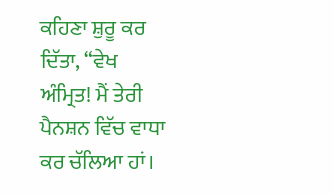ਕਹਿਣਾ ਸ਼ੁਰੂ ਕਰ ਦਿੱਤਾ, “ਵੇਖ ਅੰਮ੍ਰਿਤ! ਮੈਂ ਤੇਰੀ ਪੈਨਸ਼ਨ ਵਿੱਚ ਵਾਧਾ ਕਰ ਚੱਲਿਆ ਹਾਂ।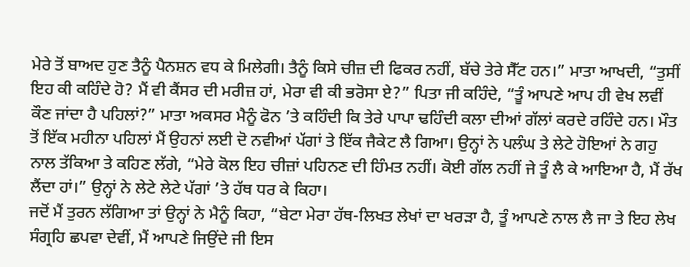ਮੇਰੇ ਤੋਂ ਬਾਅਦ ਹੁਣ ਤੈਨੂੰ ਪੈਨਸ਼ਨ ਵਧ ਕੇ ਮਿਲੇਗੀ। ਤੈਨੂੰ ਕਿਸੇ ਚੀਜ਼ ਦੀ ਫਿਕਰ ਨਹੀਂ, ਬੱਚੇ ਤੇਰੇ ਸੈੱਟ ਹਨ।” ਮਾਤਾ ਆਖਦੀ, “ਤੁਸੀਂ ਇਹ ਕੀ ਕਹਿੰਦੇ ਹੋ? ਮੈਂ ਵੀ ਕੈਂਸਰ ਦੀ ਮਰੀਜ਼ ਹਾਂ, ਮੇਰਾ ਵੀ ਕੀ ਭਰੋਸਾ ਏ?” ਪਿਤਾ ਜੀ ਕਹਿੰਦੇ, “ਤੂੰ ਆਪਣੇ ਆਪ ਹੀ ਵੇਖ ਲਵੀਂ ਕੌਣ ਜਾਂਦਾ ਹੈ ਪਹਿਲਾਂ?” ਮਾਤਾ ਅਕਸਰ ਮੈਨੂੰ ਫੋਨ ’ਤੇ ਕਹਿੰਦੀ ਕਿ ਤੇਰੇ ਪਾਪਾ ਢਹਿੰਦੀ ਕਲਾ ਦੀਆਂ ਗੱਲਾਂ ਕਰਦੇ ਰਹਿੰਦੇ ਹਨ। ਮੌਤ ਤੋਂ ਇੱਕ ਮਹੀਨਾ ਪਹਿਲਾਂ ਮੈਂ ਉਹਨਾਂ ਲਈ ਦੋ ਨਵੀਆਂ ਪੱਗਾਂ ਤੇ ਇੱਕ ਜੈਕੇਟ ਲੈ ਗਿਆ। ਉਨ੍ਹਾਂ ਨੇ ਪਲੰਘ ਤੇ ਲੇਟੇ ਹੋਇਆਂ ਨੇ ਗਹੁ ਨਾਲ ਤੱਕਿਆ ਤੇ ਕਹਿਣ ਲੱਗੇ, “ਮੇਰੇ ਕੋਲ ਇਹ ਚੀਜ਼ਾਂ ਪਹਿਨਣ ਦੀ ਹਿੰਮਤ ਨਹੀਂ। ਕੋਈ ਗੱਲ ਨਹੀਂ ਜੇ ਤੂੰ ਲੈ ਕੇ ਆਇਆ ਹੈ, ਮੈਂ ਰੱਖ ਲੈਂਦਾ ਹਾਂ।” ਉਨ੍ਹਾਂ ਨੇ ਲੇਟੇ ਲੇਟੇ ਪੱਗਾਂ ’ਤੇ ਹੱਥ ਧਰ ਕੇ ਕਿਹਾ।
ਜਦੋਂ ਮੈਂ ਤੁਰਨ ਲੱਗਿਆ ਤਾਂ ਉਨ੍ਹਾਂ ਨੇ ਮੈਨੂੰ ਕਿਹਾ, “ਬੇਟਾ ਮੇਰਾ ਹੱਥ-ਲਿਖਤ ਲੇਖਾਂ ਦਾ ਖਰੜਾ ਹੈ, ਤੂੰ ਆਪਣੇ ਨਾਲ ਲੈ ਜਾ ਤੇ ਇਹ ਲੇਖ ਸੰਗ੍ਰਹਿ ਛਪਵਾ ਦੇਵੀਂ, ਮੈਂ ਆਪਣੇ ਜਿਉਂਦੇ ਜੀ ਇਸ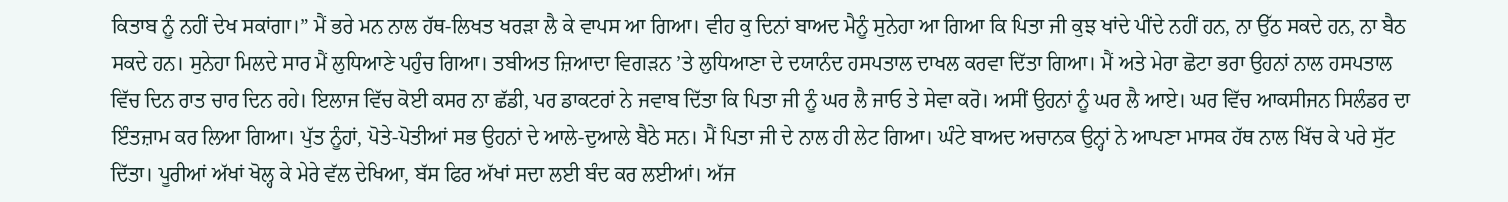ਕਿਤਾਬ ਨੂੰ ਨਹੀਂ ਦੇਖ ਸਕਾਂਗਾ।” ਮੈਂ ਭਰੇ ਮਨ ਨਾਲ ਹੱਥ-ਲਿਖਤ ਖਰੜਾ ਲੈ ਕੇ ਵਾਪਸ ਆ ਗਿਆ। ਵੀਹ ਕੁ ਦਿਨਾਂ ਬਾਅਦ ਮੈਨੂੰ ਸੁਨੇਹਾ ਆ ਗਿਆ ਕਿ ਪਿਤਾ ਜੀ ਕੁਝ ਖਾਂਦੇ ਪੀਂਦੇ ਨਹੀਂ ਹਨ, ਨਾ ਉੱਠ ਸਕਦੇ ਹਨ, ਨਾ ਬੈਠ ਸਕਦੇ ਹਨ। ਸੁਨੇਹਾ ਮਿਲਦੇ ਸਾਰ ਮੈਂ ਲੁਧਿਆਣੇ ਪਹੁੰਚ ਗਿਆ। ਤਬੀਅਤ ਜ਼ਿਆਦਾ ਵਿਗੜਨ ’ਤੇ ਲੁਧਿਆਣਾ ਦੇ ਦਯਾਨੰਦ ਹਸਪਤਾਲ ਦਾਖਲ ਕਰਵਾ ਦਿੱਤਾ ਗਿਆ। ਮੈਂ ਅਤੇ ਮੇਰਾ ਛੋਟਾ ਭਰਾ ਉਹਨਾਂ ਨਾਲ ਹਸਪਤਾਲ ਵਿੱਚ ਦਿਨ ਰਾਤ ਚਾਰ ਦਿਨ ਰਹੇ। ਇਲਾਜ ਵਿੱਚ ਕੋਈ ਕਸਰ ਨਾ ਛੱਡੀ, ਪਰ ਡਾਕਟਰਾਂ ਨੇ ਜਵਾਬ ਦਿੱਤਾ ਕਿ ਪਿਤਾ ਜੀ ਨੂੰ ਘਰ ਲੈ ਜਾਓ ਤੇ ਸੇਵਾ ਕਰੋ। ਅਸੀਂ ਉਹਨਾਂ ਨੂੰ ਘਰ ਲੈ ਆਏ। ਘਰ ਵਿੱਚ ਆਕਸੀਜਨ ਸਿਲੰਡਰ ਦਾ ਇੰਤਜ਼ਾਮ ਕਰ ਲਿਆ ਗਿਆ। ਪੁੱਤ ਨੂੰਹਾਂ, ਪੋਤੇ-ਪੋਤੀਆਂ ਸਭ ਉਹਨਾਂ ਦੇ ਆਲੇ-ਦੁਆਲੇ ਬੈਠੇ ਸਨ। ਮੈਂ ਪਿਤਾ ਜੀ ਦੇ ਨਾਲ ਹੀ ਲੇਟ ਗਿਆ। ਘੰਟੇ ਬਾਅਦ ਅਚਾਨਕ ਉਨ੍ਹਾਂ ਨੇ ਆਪਣਾ ਮਾਸਕ ਹੱਥ ਨਾਲ ਖਿੱਚ ਕੇ ਪਰੇ ਸੁੱਟ ਦਿੱਤਾ। ਪੂਰੀਆਂ ਅੱਖਾਂ ਖੋਲ੍ਹ ਕੇ ਮੇਰੇ ਵੱਲ ਦੇਖਿਆ, ਬੱਸ ਫਿਰ ਅੱਖਾਂ ਸਦਾ ਲਈ ਬੰਦ ਕਰ ਲਈਆਂ। ਅੱਜ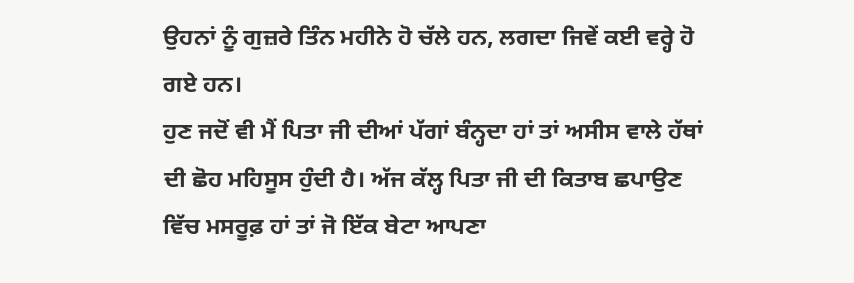ਉਹਨਾਂ ਨੂੰ ਗੁਜ਼ਰੇ ਤਿੰਨ ਮਹੀਨੇ ਹੋ ਚੱਲੇ ਹਨ, ਲਗਦਾ ਜਿਵੇਂ ਕਈ ਵਰ੍ਹੇ ਹੋ ਗਏ ਹਨ।
ਹੁਣ ਜਦੋਂ ਵੀ ਮੈਂ ਪਿਤਾ ਜੀ ਦੀਆਂ ਪੱਗਾਂ ਬੰਨ੍ਹਦਾ ਹਾਂ ਤਾਂ ਅਸੀਸ ਵਾਲੇ ਹੱਥਾਂ ਦੀ ਛੋਹ ਮਹਿਸੂਸ ਹੁੰਦੀ ਹੈ। ਅੱਜ ਕੱਲ੍ਹ ਪਿਤਾ ਜੀ ਦੀ ਕਿਤਾਬ ਛਪਾਉਣ ਵਿੱਚ ਮਸਰੂਫ਼ ਹਾਂ ਤਾਂ ਜੋ ਇੱਕ ਬੇਟਾ ਆਪਣਾ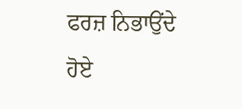ਫਰਜ਼ ਨਿਭਾਉਂਦੇ ਹੋਏ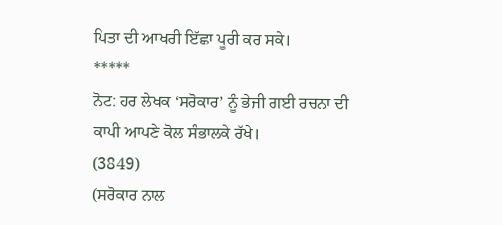ਪਿਤਾ ਦੀ ਆਖਰੀ ਇੱਛਾ ਪੂਰੀ ਕਰ ਸਕੇ।
*****
ਨੋਟ: ਹਰ ਲੇਖਕ ‘ਸਰੋਕਾਰ’ ਨੂੰ ਭੇਜੀ ਗਈ ਰਚਨਾ ਦੀ ਕਾਪੀ ਆਪਣੇ ਕੋਲ ਸੰਭਾਲਕੇ ਰੱਖੇ।
(3849)
(ਸਰੋਕਾਰ ਨਾਲ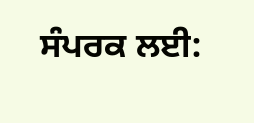ਸੰਪਰਕ ਲਈ: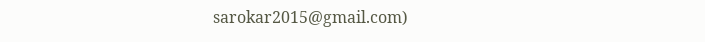sarokar2015@gmail.com)